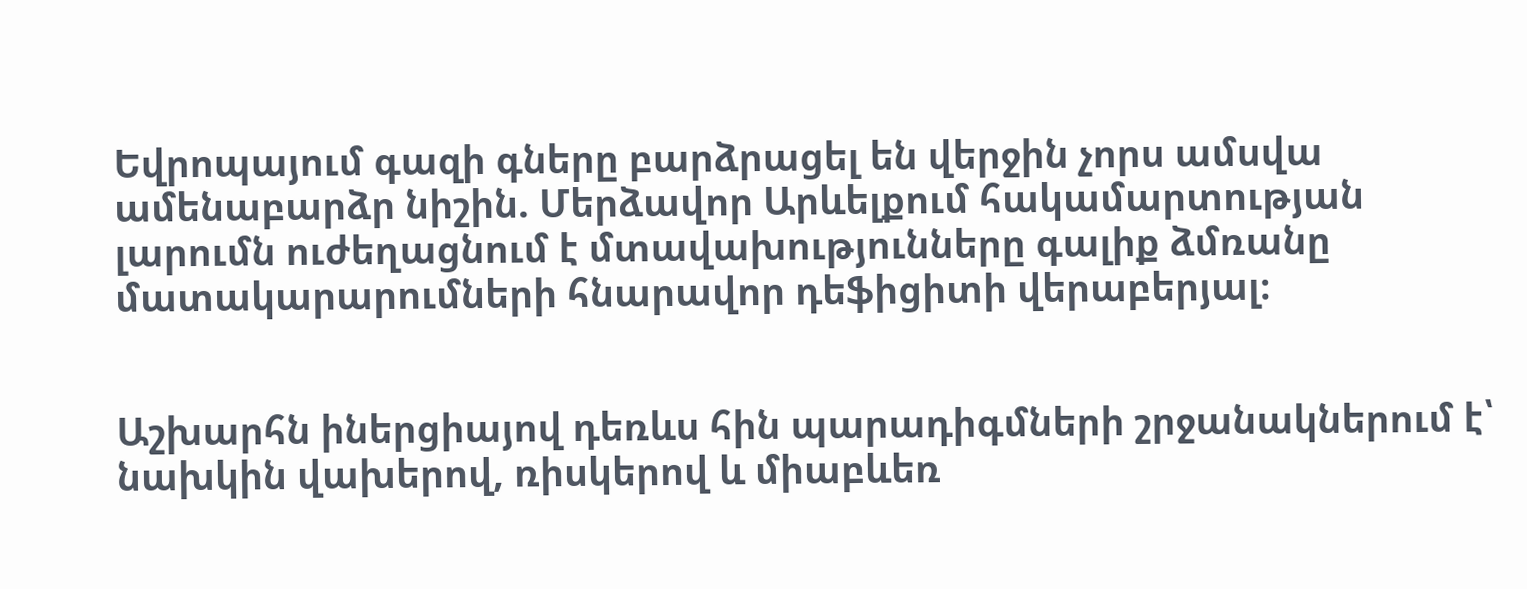Եվրոպայում գազի գները բարձրացել են վերջին չորս ամսվա ամենաբարձր նիշին. Մերձավոր Արևելքում հակամարտության լարումն ուժեղացնում է մտավախությունները գալիք ձմռանը մատակարարումների հնարավոր դեֆիցիտի վերաբերյալ։


Աշխարհն իներցիայով դեռևս հին պարադիգմների շրջանակներում է՝ նախկին վախերով, ռիսկերով և միաբևեռ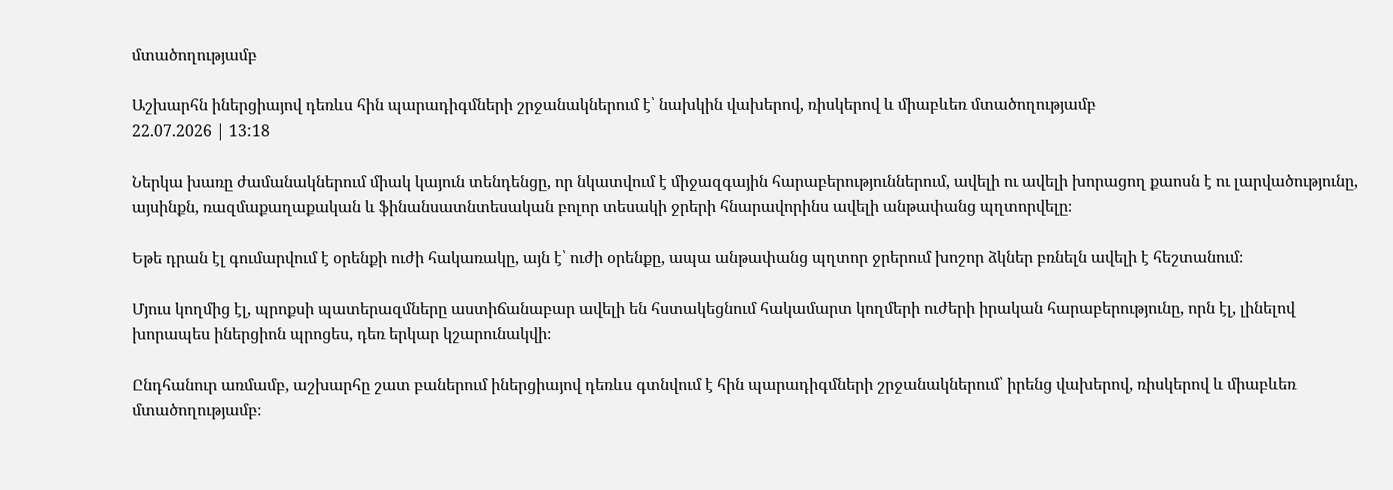մտածողությամբ

Աշխարհն իներցիայով դեռևս հին պարադիգմների շրջանակներում է՝ նախկին վախերով, ռիսկերով և միաբևեռ մտածողությամբ
22.07.2026 | 13:18

Ներկա խառը ժամանակներում միակ կայուն տենդենցը, որ նկատվում է միջազգային հարաբերություններում, ավելի ու ավելի խորացող քաոսն է ու լարվածությունը, այսինքն, ռազմաքաղաքական և ֆինանսատնտեսական բոլոր տեսակի ջրերի հնարավորինս ավելի անթափանց պղտորվելը։

Եթե դրան էլ գումարվում է օրենքի ուժի հակառակը, այն է՝ ուժի օրենքը, ապա անթափանց պղտոր ջրերում խոշոր ձկներ բռնելն ավելի է հեշտանում։

Մյուս կողմից էլ, պրոքսի պատերազմները աստիճանաբար ավելի են հստակեցնում հակամարտ կողմերի ուժերի իրական հարաբերությունը, որն էլ, լինելով խորապես իներցիոն պրոցես, դեռ երկար կշարունակվի։

Ընդհանուր առմամբ, աշխարհը շատ բաներում իներցիայով դեռևս գտնվում է հին պարադիգմների շրջանակներում՝ իրենց վախերով, ռիսկերով և միաբևեռ մտածողությամբ։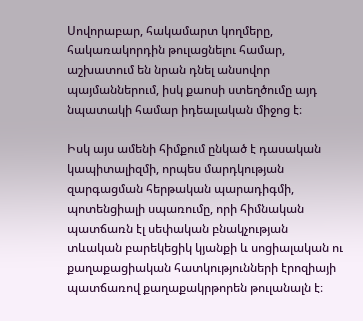Սովորաբար, հակամարտ կողմերը, հակառակորդին թուլացնելու համար, աշխատում են նրան դնել անսովոր պայմաններում, իսկ քաոսի ստեղծումը այդ նպատակի համար իդեալական միջոց է։

Իսկ այս ամենի հիմքում ընկած է դասական կապիտալիզմի, որպես մարդկության զարգացման հերթական պարադիգմի, պոտենցիալի սպառումը, որի հիմնական պատճառն էլ սեփական բնակչության տևական բարեկեցիկ կյանքի և սոցիալական ու քաղաքացիական հատկությունների էրոզիայի պատճառով քաղաքակրթորեն թուլանալն է։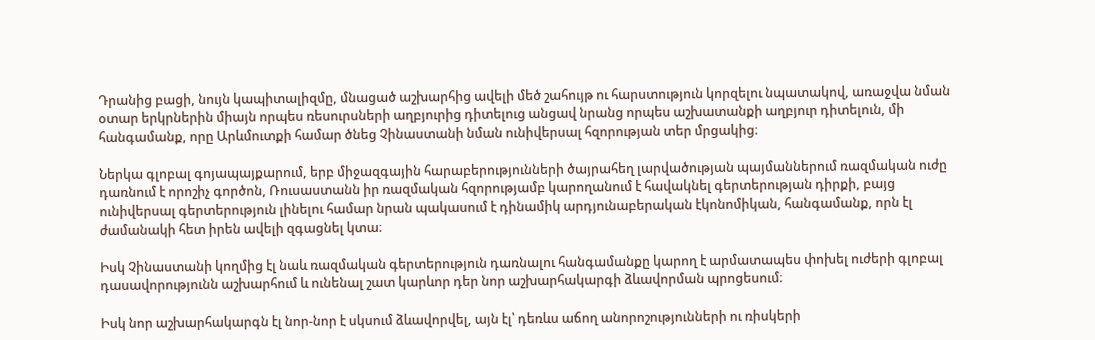Դրանից բացի, նույն կապիտալիզմը, մնացած աշխարհից ավելի մեծ շահույթ ու հարստություն կորզելու նպատակով, առաջվա նման օտար երկրներին միայն որպես ռեսուրսների աղբյուրից դիտելուց անցավ նրանց որպես աշխատանքի աղբյուր դիտելուն, մի հանգամանք, որը Արևմուտքի համար ծնեց Չինաստանի նման ունիվերսալ հզորության տեր մրցակից։

Ներկա գլոբալ գոյապայքարում, երբ միջազգային հարաբերությունների ծայրահեղ լարվածության պայմաններում ռազմական ուժը դառնում է որոշիչ գործոն, Ռուսաստանն իր ռազմական հզորությամբ կարողանում է հավակնել գերտերության դիրքի, բայց ունիվերսալ գերտերություն լինելու համար նրան պակասում է դինամիկ արդյունաբերական էկոնոմիկան, հանգամանք, որն էլ ժամանակի հետ իրեն ավելի զգացնել կտա։

Իսկ Չինաստանի կողմից էլ նաև ռազմական գերտերություն դառնալու հանգամանքը կարող է արմատապես փոխել ուժերի գլոբալ դասավորությունն աշխարհում և ունենալ շատ կարևոր դեր նոր աշխարհակարգի ձևավորման պրոցեսում։

Իսկ նոր աշխարհակարգն էլ նոր-նոր է սկսում ձևավորվել, այն էլ՝ դեռևս աճող անորոշությունների ու ռիսկերի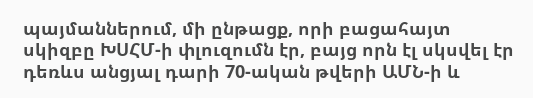պայմաններում, մի ընթացք, որի բացահայտ սկիզբը ԽՍՀՄ-ի փլուզումն էր, բայց որն էլ սկսվել էր դեռևս անցյալ դարի 70-ական թվերի ԱՄՆ-ի և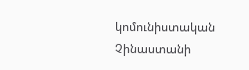կոմունիստական Չինաստանի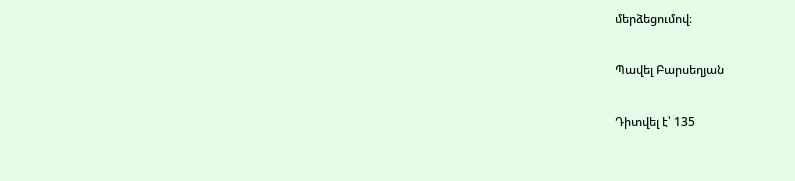մերձեցումով։

Պավել Բարսեղյան

Դիտվել է՝ 135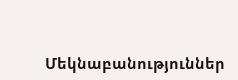Մեկնաբանություններ